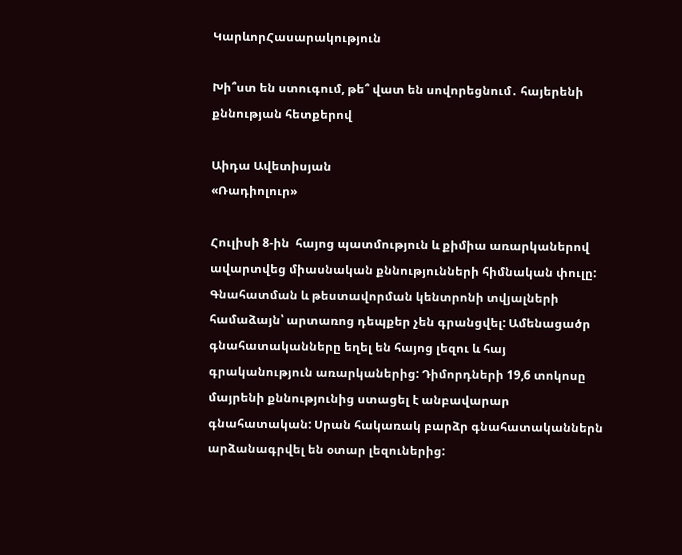ԿարևորՀասարակություն

Խի՞ստ են ստուգում, թե՞ վատ են սովորեցնում․ հայերենի քննության հետքերով

Աիդա Ավետիսյան
«Ռադիոլուր»

Հուլիսի 8-ին  հայոց պատմություն և քիմիա առարկաներով  ավարտվեց միասնական քննությունների հիմնական փուլը: Գնահատման և թեստավորման կենտրոնի տվյալների համաձայն՝ արտառոց դեպքեր չեն գրանցվել: Ամենացածր գնահատականները եղել են հայոց լեզու և հայ գրականություն առարկաներից: Դիմորդների 19,6 տոկոսը մայրենի քննությունից ստացել է անբավարար գնահատական: Սրան հակառակ բարձր գնահատականներն արձանագրվել են օտար լեզուներից: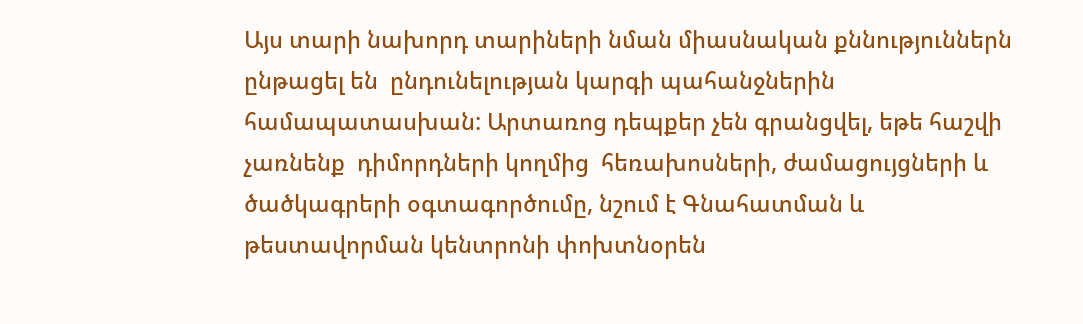Այս տարի նախորդ տարիների նման միասնական քննություններն ընթացել են  ընդունելության կարգի պահանջներին համապատասխան: Արտառոց դեպքեր չեն գրանցվել, եթե հաշվի չառնենք  դիմորդների կողմից  հեռախոսների, ժամացույցների և ծածկագրերի օգտագործումը, նշում է Գնահատման և թեստավորման կենտրոնի փոխտնօրեն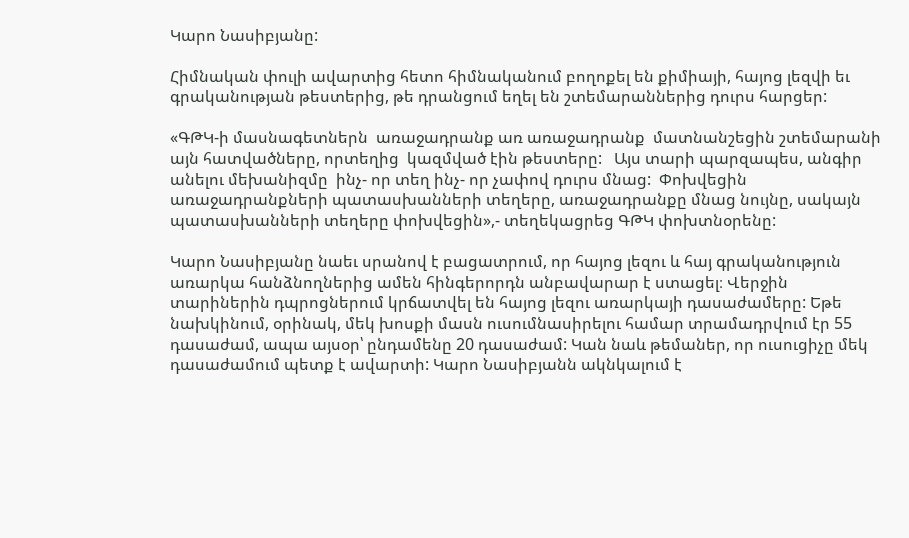Կարո Նասիբյանը:

Հիմնական փուլի ավարտից հետո հիմնականում բողոքել են քիմիայի, հայոց լեզվի եւ գրականության թեստերից, թե դրանցում եղել են շտեմարաններից դուրս հարցեր:

«ԳԹԿ-ի մասնագետներն  առաջադրանք առ առաջադրանք  մատնանշեցին շտեմարանի այն հատվածները, որտեղից  կազմված էին թեստերը:   Այս տարի պարզապես, անգիր անելու մեխանիզմը  ինչ- որ տեղ ինչ- որ չափով դուրս մնաց:  Փոխվեցին առաջադրանքների պատասխանների տեղերը, առաջադրանքը մնաց նույնը, սակայն  պատասխանների տեղերը փոխվեցին»,- տեղեկացրեց ԳԹԿ փոխտնօրենը:

Կարո Նասիբյանը նաեւ սրանով է բացատրում, որ հայոց լեզու և հայ գրականություն առարկա հանձնողներից ամեն հինգերորդն անբավարար է ստացել։ Վերջին տարիներին դպրոցներում կրճատվել են հայոց լեզու առարկայի դասաժամերը: Եթե նախկինում, օրինակ, մեկ խոսքի մասն ուսումնասիրելու համար տրամադրվում էր 55 դասաժամ, ապա այսօր՝ ընդամենը 20 դասաժամ: Կան նաև թեմաներ, որ ուսուցիչը մեկ դասաժամում պետք է ավարտի: Կարո Նասիբյանն ակնկալում է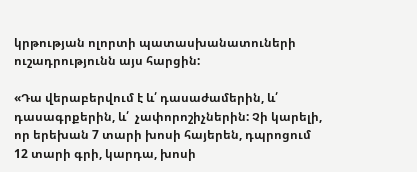կրթության ոլորտի պատասխանատուների ուշադրությունն այս հարցին:

«Դա վերաբերվում է և՛ դասաժամերին, և՛ դասագրքերին, և՛  չափորոշիչներին: Չի կարելի, որ երեխան 7 տարի խոսի հայերեն, դպրոցում 12 տարի գրի, կարդա, խոսի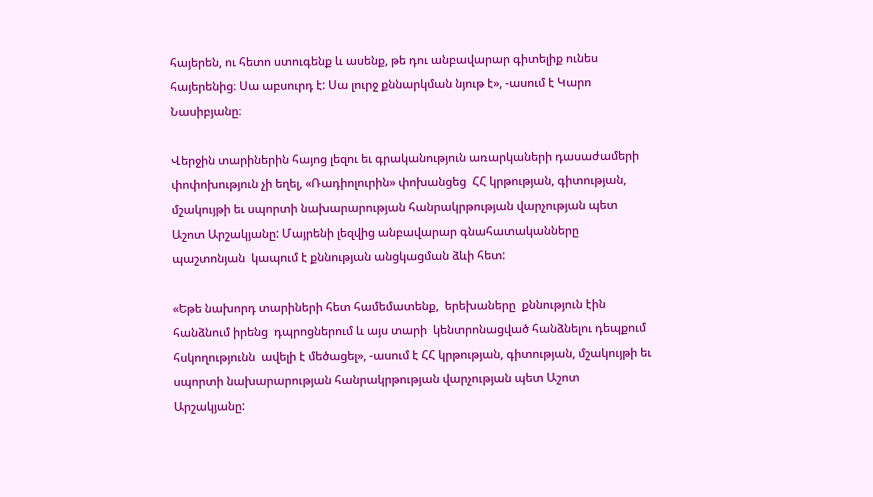հայերեն, ու հետո ստուգենք և ասենք, թե դու անբավարար գիտելիք ունես հայերենից։ Սա աբսուրդ է: Սա լուրջ քննարկման նյութ է», -ասում է Կարո Նասիբյանը։

Վերջին տարիներին հայոց լեզու եւ գրականություն առարկաների դասաժամերի փոփոխություն չի եղել, «Ռադիոլուրին» փոխանցեց  ՀՀ կրթության, գիտության, մշակույթի եւ սպորտի նախարարության հանրակրթության վարչության պետ Աշոտ Արշակյանը: Մայրենի լեզվից անբավարար գնահատականները պաշտոնյան  կապում է քննության անցկացման ձևի հետ:

«Եթե նախորդ տարիների հետ համեմատենք,  երեխաները  քննություն էին հանձնում իրենց  դպրոցներում և այս տարի  կենտրոնացված հանձնելու դեպքում հսկողությունն  ավելի է մեծացել», -ասում է ՀՀ կրթության, գիտության, մշակույթի եւ սպորտի նախարարության հանրակրթության վարչության պետ Աշոտ Արշակյանը: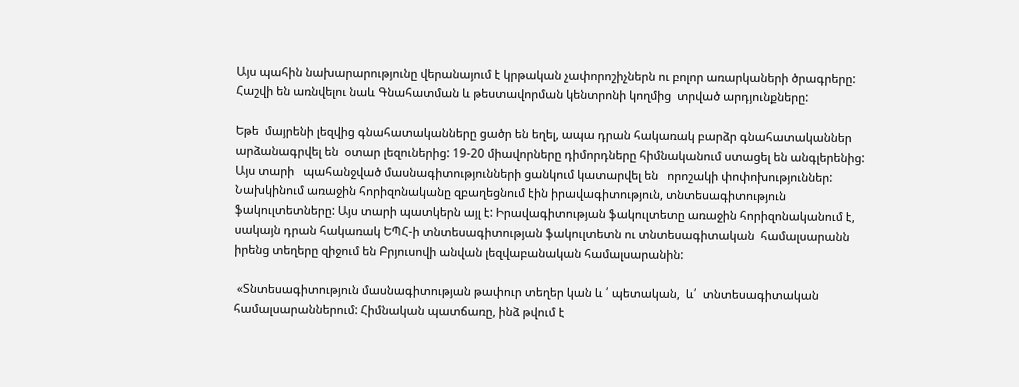Այս պահին նախարարությունը վերանայում է կրթական չափորոշիչներն ու բոլոր առարկաների ծրագրերը: Հաշվի են առնվելու նաև Գնահատման և թեստավորման կենտրոնի կողմից  տրված արդյունքները:

Եթե  մայրենի լեզվից գնահատականները ցածր են եղել, ապա դրան հակառակ բարձր գնահատականներ արձանագրվել են  օտար լեզուներից: 19-20 միավորները դիմորդները հիմնականում ստացել են անգլերենից:  Այս տարի   պահանջված մասնագիտությունների ցանկում կատարվել են   որոշակի փոփոխություններ: Նախկինում առաջին հորիզոնականը զբաղեցնում էին իրավագիտություն, տնտեսագիտություն  ֆակուլտետները: Այս տարի պատկերն այլ է: Իրավագիտության ֆակուլտետը առաջին հորիզոնականում է, սակայն դրան հակառակ ԵՊՀ-ի տնտեսագիտության ֆակուլտետն ու տնտեսագիտական  համալսարանն իրենց տեղերը զիջում են Բրյուսովի անվան լեզվաբանական համալսարանին:

 «Տնտեսագիտություն մասնագիտության թափուր տեղեր կան և ՛ պետական,  և՛  տնտեսագիտական համալսարաններում: Հիմնական պատճառը, ինձ թվում է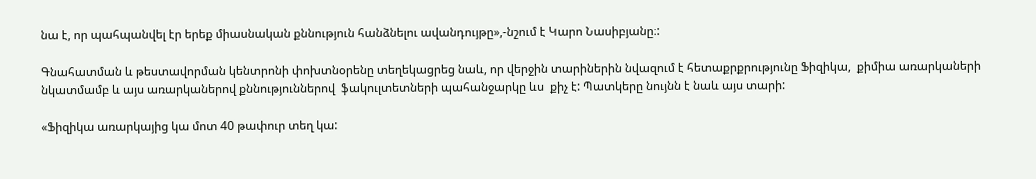նա է, որ պահպանվել էր երեք միասնական քննություն հանձնելու ավանդույթը»,-նշում է Կարո Նասիբյանը։:

Գնահատման և թեստավորման կենտրոնի փոխտնօրենը տեղեկացրեց նաև, որ վերջին տարիներին նվազում է հետաքրքրությունը Ֆիզիկա,  քիմիա առարկաների նկատմամբ և այս առարկաներով քննություններով  ֆակուլտետների պահանջարկը ևս  քիչ է: Պատկերը նույնն է նաև այս տարի:

«Ֆիզիկա առարկայից կա մոտ 40 թափուր տեղ կա: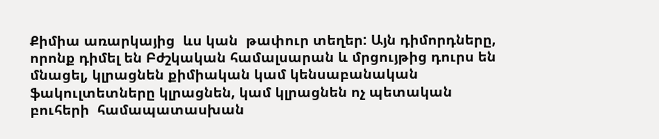Քիմիա առարկայից  ևս կան  թափուր տեղեր: Այն դիմորդները, որոնք դիմել են Բժշկական համալսարան և մրցույթից դուրս են մնացել, կլրացնեն քիմիական կամ կենսաբանական ֆակուլտետները կլրացնեն, կամ կլրացնեն ոչ պետական բուհերի  համապատասխան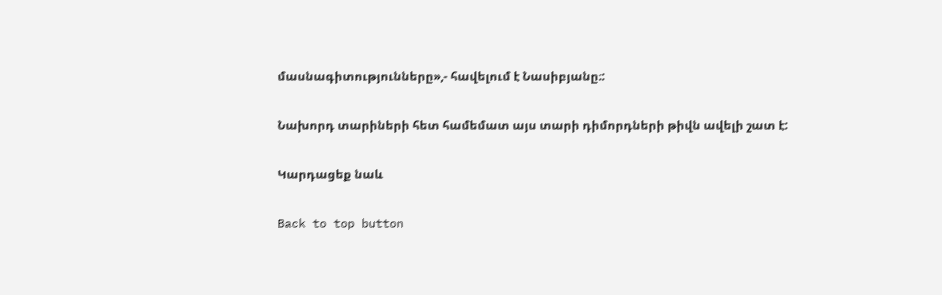մասնագիտությունները»,- հավելում է Նասիբյանը։:

Նախորդ տարիների հետ համեմատ այս տարի դիմորդների թիվն ավելի շատ է:

Կարդացեք նաև

Back to top button